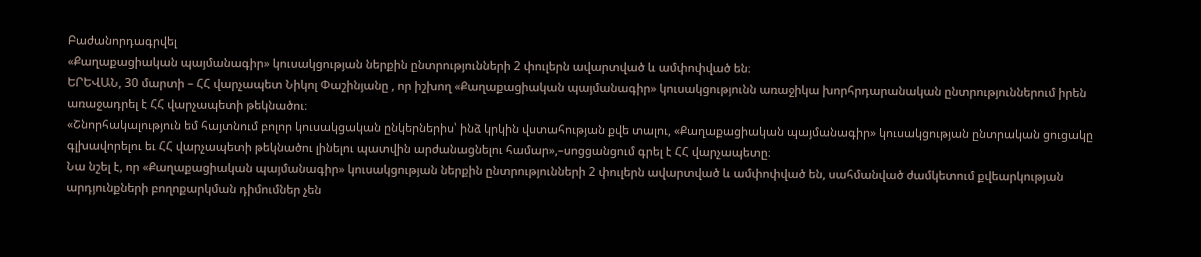Բաժանորդագրվել
«Քաղաքացիական պայմանագիր» կուսակցության ներքին ընտրությունների 2 փուլերն ավարտված և ամփոփված են։
ԵՐԵՎԱՆ, 30 մարտի – ՀՀ վարչապետ Նիկոլ Փաշինյանը , որ իշխող «Քաղաքացիական պայմանագիր» կուսակցությունն առաջիկա խորհրդարանական ընտրություններում իրեն առաջադրել է ՀՀ վարչապետի թեկնածու։
«Շնորհակալություն եմ հայտնում բոլոր կուսակցական ընկերներիս՝ ինձ կրկին վստահության քվե տալու, «Քաղաքացիական պայմանագիր» կուսակցության ընտրական ցուցակը գլխավորելու եւ ՀՀ վարչապետի թեկնածու լինելու պատվին արժանացնելու համար»,–սոցցանցում գրել է ՀՀ վարչապետը։
Նա նշել է, որ «Քաղաքացիական պայմանագիր» կուսակցության ներքին ընտրությունների 2 փուլերն ավարտված և ամփոփված են, սահմանված ժամկետում քվեարկության արդյունքների բողոքարկման դիմումներ չեն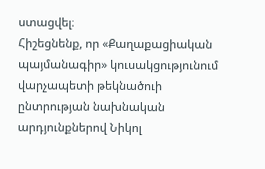ստացվել։
Հիշեցնենք, որ «Քաղաքացիական պայմանագիր» կուսակցությունում վարչապետի թեկնածուի ընտրության նախնական արդյունքներով Նիկոլ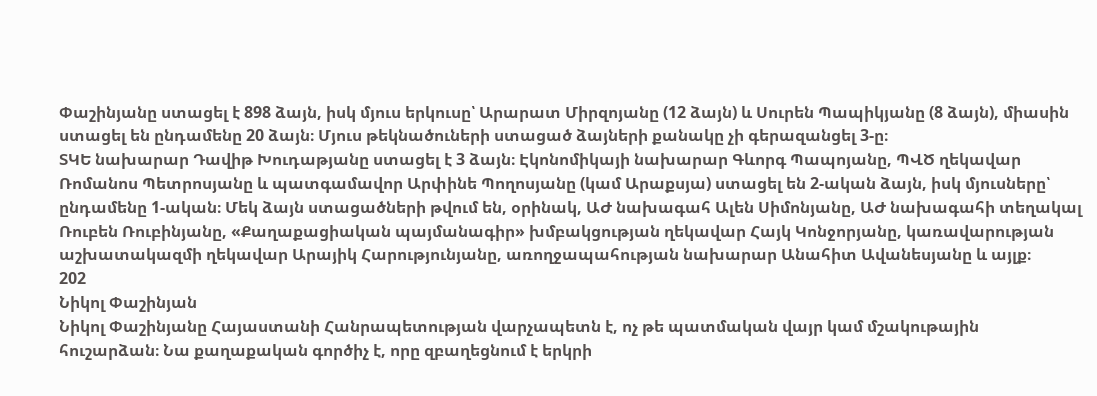Փաշինյանը ստացել է 898 ձայն, իսկ մյուս երկուսը՝ Արարատ Միրզոյանը (12 ձայն) և Սուրեն Պապիկյանը (8 ձայն), միասին ստացել են ընդամենը 20 ձայն։ Մյուս թեկնածուների ստացած ձայների քանակը չի գերազանցել 3-ը։
ՏԿԵ նախարար Դավիթ Խուդաթյանը ստացել է 3 ձայն։ Էկոնոմիկայի նախարար Գևորգ Պապոյանը, ՊՎԾ ղեկավար Ռոմանոս Պետրոսյանը և պատգամավոր Արփինե Պողոսյանը (կամ Արաքսյա) ստացել են 2-ական ձայն, իսկ մյուսները՝ ընդամենը 1-ական։ Մեկ ձայն ստացածների թվում են, օրինակ, ԱԺ նախագահ Ալեն Սիմոնյանը, ԱԺ նախագահի տեղակալ Ռուբեն Ռուբինյանը, «Քաղաքացիական պայմանագիր» խմբակցության ղեկավար Հայկ Կոնջորյանը, կառավարության աշխատակազմի ղեկավար Արայիկ Հարությունյանը, առողջապահության նախարար Անահիտ Ավանեսյանը և այլք։
202
Նիկոլ Փաշինյան
Նիկոլ Փաշինյանը Հայաստանի Հանրապետության վարչապետն է, ոչ թե պատմական վայր կամ մշակութային հուշարձան։ Նա քաղաքական գործիչ է, որը զբաղեցնում է երկրի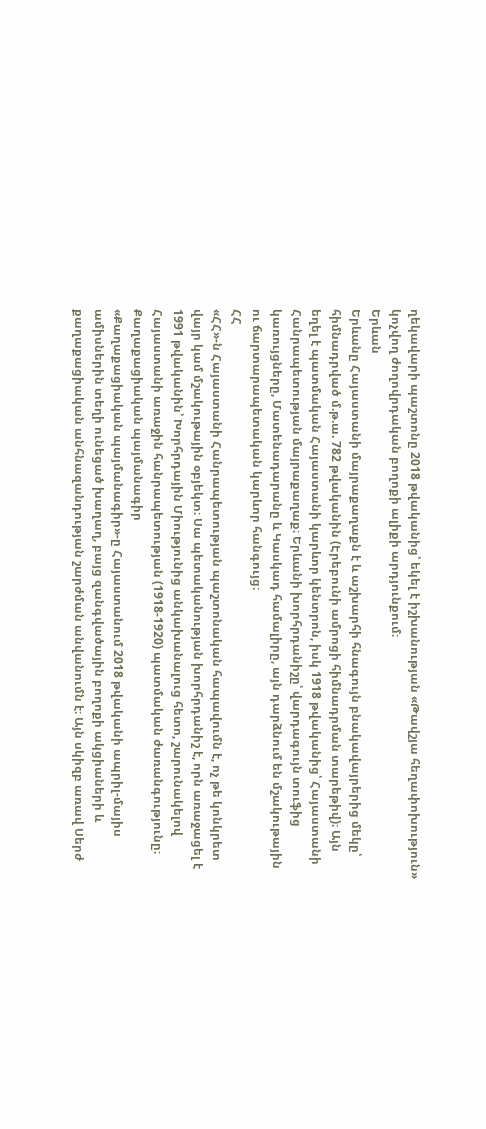ղեկավարի պաշտոնը 2018 թվականից՝ եկել է իշխանության «Թավշյա հեղափոխություն» կոչվող ժողովրդական բողոքի ալիքի արդյունքում։
Երևան
Երևանը Հայաստանի մայրաքաղաքն է և աշխարհի հնագույն բնակավայրերից մեկը՝ հիմնադրված մ.թ.ա. 782 թվականին (Էրեբունի ամրոցի հիմնադրման տարեթիվ)։ Այն եղել է պատմական Հայաստանի կարևոր կենտրոն, իսկ 1918 թվականից՝ Հայաստանի Հանրապետության մայրաքաղաք։ Երևանի խորհրդանիշը՝ վարդագույն տուֆից կառույցները, Մատենադարանը և Կասկադ համալիրը, այն դարձնում են մշակութային ու ճարտարապետական կարևոր հանգույց։
ՀՀ
«ՀՀ»-ն Հայաստանի Հանրապետության պաշտոնական հապավումն է, ոչ թե կոնկրետ վայր կամ մշակութային օբյեկտ։ Սա պետականության խորհրդանիշ է, որն առաջացել է 1991 թվականին՝ Խորհրդային Միությունից անկախանալուց հետո, շարունակելով Հայաստանի առաջին հանրապետության (1918-1920) պատմական ժառանգությունը։
Քաղաքացիական պայմանագիր
«Քաղաքացիական պայմանագիր»-ը Հայաստանում 2018 թվականի ապրիլ-մայիս ամիսներին տեղի ունեցած խաղաղ, բայց զանգվածային բողոքի ակցիաների և քաղաքացիական անհնազանդության շարժման անվանումն է։ Այն սկիզբ առավ Սերժ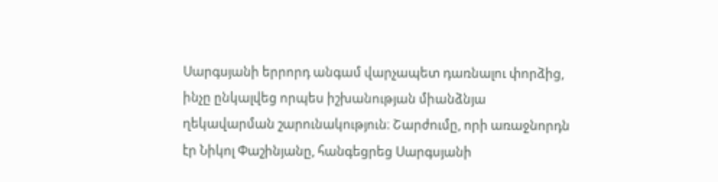Սարգսյանի երրորդ անգամ վարչապետ դառնալու փորձից, ինչը ընկալվեց որպես իշխանության միանձնյա ղեկավարման շարունակություն։ Շարժումը, որի առաջնորդն էր Նիկոլ Փաշինյանը, հանգեցրեց Սարգսյանի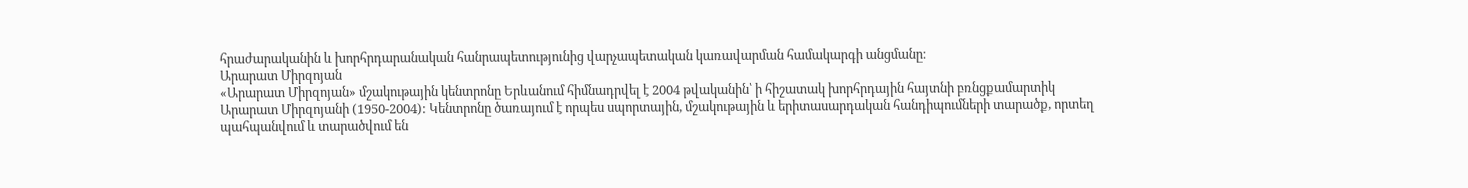հրաժարականին և խորհրդարանական հանրապետությունից վարչապետական կառավարման համակարգի անցմանը։
Արարատ Միրզոյան
«Արարատ Միրզոյան» մշակութային կենտրոնը Երևանում հիմնադրվել է 2004 թվականին՝ ի հիշատակ խորհրդային հայտնի բռնցքամարտիկ Արարատ Միրզոյանի (1950-2004): Կենտրոնը ծառայում է որպես սպորտային, մշակութային և երիտասարդական հանդիպումների տարածք, որտեղ պահպանվում և տարածվում են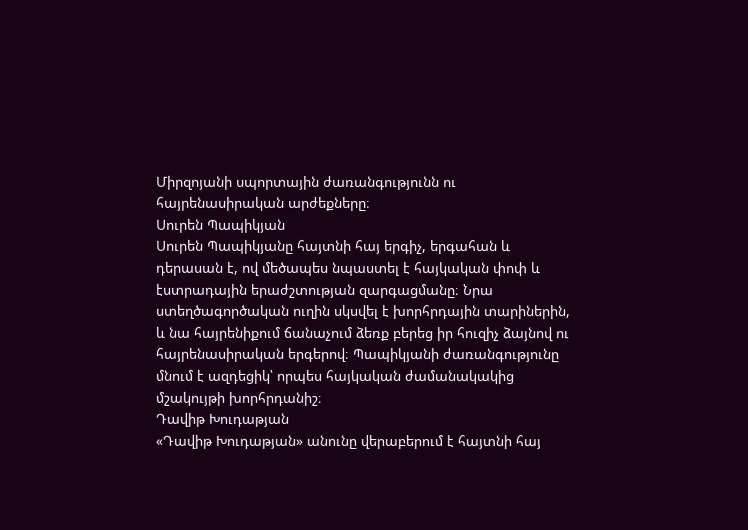Միրզոյանի սպորտային ժառանգությունն ու հայրենասիրական արժեքները։
Սուրեն Պապիկյան
Սուրեն Պապիկյանը հայտնի հայ երգիչ, երգահան և դերասան է, ով մեծապես նպաստել է հայկական փոփ և էստրադային երաժշտության զարգացմանը։ Նրա ստեղծագործական ուղին սկսվել է խորհրդային տարիներին, և նա հայրենիքում ճանաչում ձեռք բերեց իր հուզիչ ձայնով ու հայրենասիրական երգերով։ Պապիկյանի ժառանգությունը մնում է ազդեցիկ՝ որպես հայկական ժամանակակից մշակույթի խորհրդանիշ։
Դավիթ Խուդաթյան
«Դավիթ Խուդաթյան» անունը վերաբերում է հայտնի հայ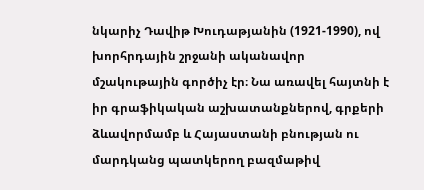նկարիչ Դավիթ Խուդաթյանին (1921-1990), ով խորհրդային շրջանի ականավոր մշակութային գործիչ էր։ Նա առավել հայտնի է իր գրաֆիկական աշխատանքներով, գրքերի ձևավորմամբ և Հայաստանի բնության ու մարդկանց պատկերող բազմաթիվ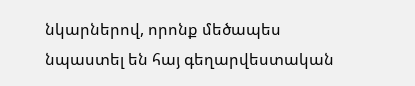նկարներով, որոնք մեծապես նպաստել են հայ գեղարվեստական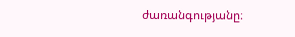ժառանգությանը։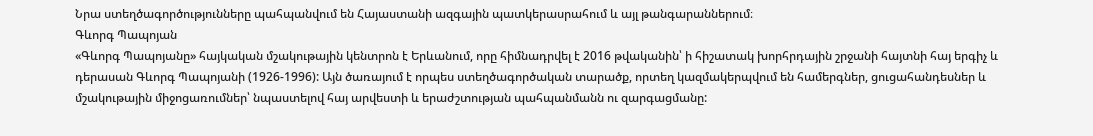Նրա ստեղծագործությունները պահպանվում են Հայաստանի ազգային պատկերասրահում և այլ թանգարաններում։
Գևորգ Պապոյան
«Գևորգ Պապոյանը» հայկական մշակութային կենտրոն է Երևանում, որը հիմնադրվել է 2016 թվականին՝ ի հիշատակ խորհրդային շրջանի հայտնի հայ երգիչ և դերասան Գևորգ Պապոյանի (1926-1996): Այն ծառայում է որպես ստեղծագործական տարածք, որտեղ կազմակերպվում են համերգներ, ցուցահանդեսներ և մշակութային միջոցառումներ՝ նպաստելով հայ արվեստի և երաժշտության պահպանմանն ու զարգացմանը: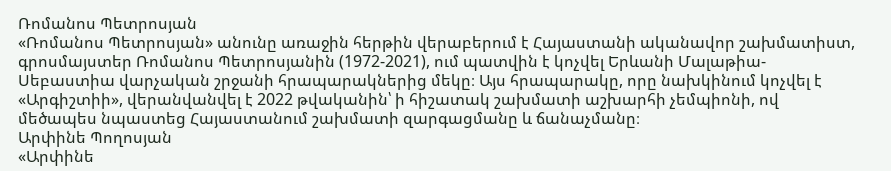Ռոմանոս Պետրոսյան
«Ռոմանոս Պետրոսյան» անունը առաջին հերթին վերաբերում է Հայաստանի ականավոր շախմատիստ, գրոսմայստեր Ռոմանոս Պետրոսյանին (1972-2021), ում պատվին է կոչվել Երևանի Մալաթիա-Սեբաստիա վարչական շրջանի հրապարակներից մեկը։ Այս հրապարակը, որը նախկինում կոչվել է «Արգիշտիի», վերանվանվել է 2022 թվականին՝ ի հիշատակ շախմատի աշխարհի չեմպիոնի, ով մեծապես նպաստեց Հայաստանում շախմատի զարգացմանը և ճանաչմանը։
Արփինե Պողոսյան
«Արփինե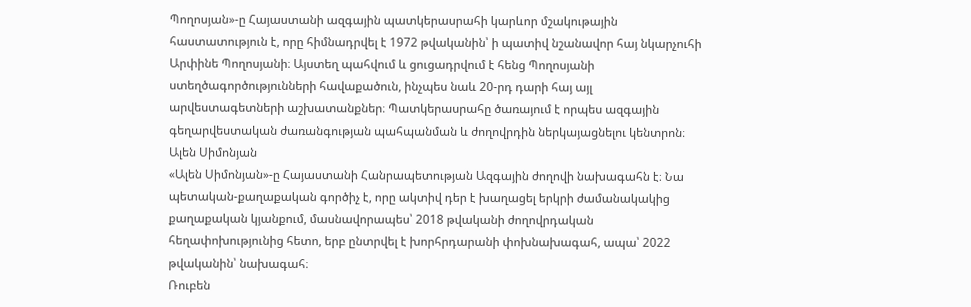Պողոսյան»-ը Հայաստանի ազգային պատկերասրահի կարևոր մշակութային հաստատություն է, որը հիմնադրվել է 1972 թվականին՝ ի պատիվ նշանավոր հայ նկարչուհի Արփինե Պողոսյանի։ Այստեղ պահվում և ցուցադրվում է հենց Պողոսյանի ստեղծագործությունների հավաքածուն, ինչպես նաև 20-րդ դարի հայ այլ արվեստագետների աշխատանքներ։ Պատկերասրահը ծառայում է որպես ազգային գեղարվեստական ժառանգության պահպանման և ժողովրդին ներկայացնելու կենտրոն։
Ալեն Սիմոնյան
«Ալեն Սիմոնյան»-ը Հայաստանի Հանրապետության Ազգային ժողովի նախագահն է։ Նա պետական-քաղաքական գործիչ է, որը ակտիվ դեր է խաղացել երկրի ժամանակակից քաղաքական կյանքում, մասնավորապես՝ 2018 թվականի ժողովրդական հեղափոխությունից հետո, երբ ընտրվել է խորհրդարանի փոխնախագահ, ապա՝ 2022 թվականին՝ նախագահ։
Ռուբեն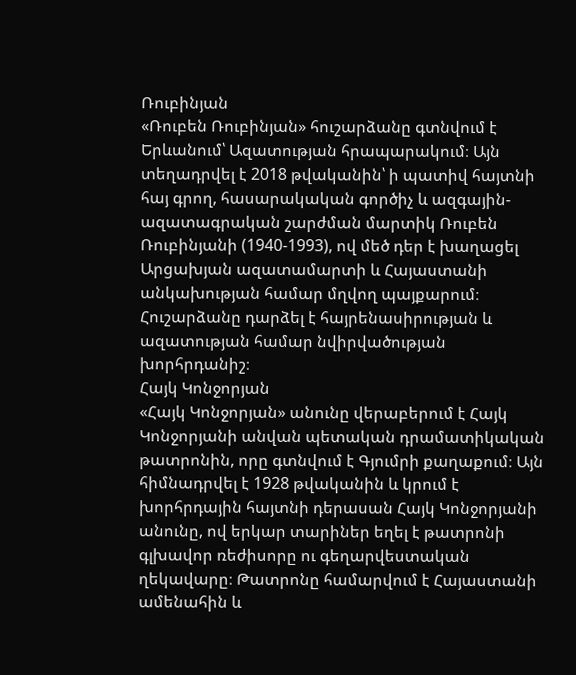Ռուբինյան
«Ռուբեն Ռուբինյան» հուշարձանը գտնվում է Երևանում՝ Ազատության հրապարակում։ Այն տեղադրվել է 2018 թվականին՝ ի պատիվ հայտնի հայ գրող, հասարակական գործիչ և ազգային-ազատագրական շարժման մարտիկ Ռուբեն Ռուբինյանի (1940-1993), ով մեծ դեր է խաղացել Արցախյան ազատամարտի և Հայաստանի անկախության համար մղվող պայքարում։ Հուշարձանը դարձել է հայրենասիրության և ազատության համար նվիրվածության խորհրդանիշ։
Հայկ Կոնջորյան
«Հայկ Կոնջորյան» անունը վերաբերում է Հայկ Կոնջորյանի անվան պետական դրամատիկական թատրոնին, որը գտնվում է Գյումրի քաղաքում։ Այն հիմնադրվել է 1928 թվականին և կրում է խորհրդային հայտնի դերասան Հայկ Կոնջորյանի անունը, ով երկար տարիներ եղել է թատրոնի գլխավոր ռեժիսորը ու գեղարվեստական ղեկավարը։ Թատրոնը համարվում է Հայաստանի ամենահին և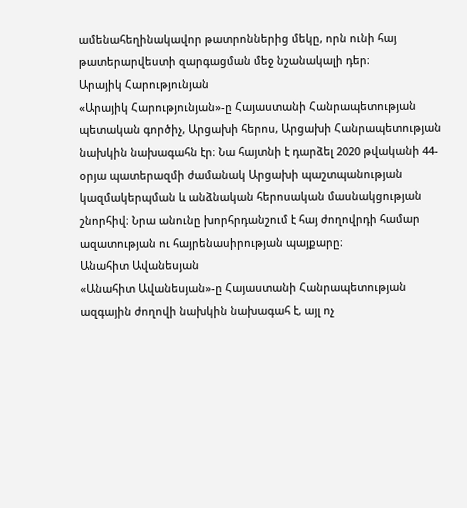ամենահեղինակավոր թատրոններից մեկը, որն ունի հայ թատերարվեստի զարգացման մեջ նշանակալի դեր։
Արայիկ Հարությունյան
«Արայիկ Հարությունյան»-ը Հայաստանի Հանրապետության պետական գործիչ, Արցախի հերոս, Արցախի Հանրապետության նախկին նախագահն էր։ Նա հայտնի է դարձել 2020 թվականի 44-օրյա պատերազմի ժամանակ Արցախի պաշտպանության կազմակերպման և անձնական հերոսական մասնակցության շնորհիվ։ Նրա անունը խորհրդանշում է հայ ժողովրդի համար ազատության ու հայրենասիրության պայքարը։
Անահիտ Ավանեսյան
«Անահիտ Ավանեսյան»-ը Հայաստանի Հանրապետության ազգային ժողովի նախկին նախագահ է, այլ ոչ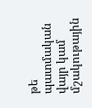թե պատմական վայր կամ մշակութային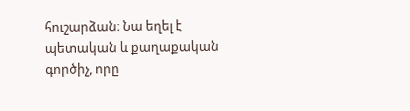հուշարձան։ Նա եղել է պետական և քաղաքական գործիչ, որը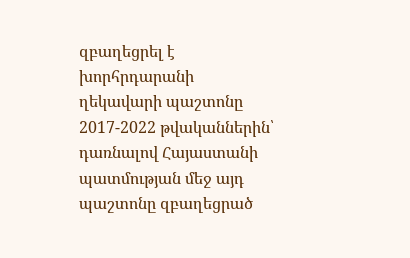զբաղեցրել է խորհրդարանի ղեկավարի պաշտոնը 2017-2022 թվականներին՝ դառնալով Հայաստանի պատմության մեջ այդ պաշտոնը զբաղեցրած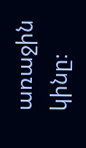առաջին կինը։